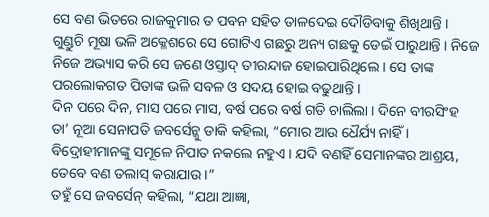ସେ ବଣ ଭିତରେ ରାଜକୁମାର ତ ପବନ ସହିତ ତାଳଦେଇ ଦୌଡିବାକୁ ଶିଖିଥାନ୍ତି । ଗୁଣ୍ଡୁଚି ମୂଷା ଭଳି ଅକ୍ଳେଶରେ ସେ ଗୋଟିଏ ଗଛରୁ ଅନ୍ୟ ଗଛକୁ ଡେଇଁ ପାରୁଥାନ୍ତି । ନିଜେ ନିଜେ ଅଭ୍ୟାସ କରି ସେ ଜଣେ ଓସ୍ତାଦ୍ ତୀରନ୍ଦାଜ ହୋଇପାରିଥିଲେ । ସେ ତାଙ୍କ ପରଲୋକଗତ ପିତାଙ୍କ ଭଳି ସବଳ ଓ ସଦୟ ହୋଇ ବଢୁଥାନ୍ତି ।
ଦିନ ପରେ ଦିନ, ମାସ ପରେ ମାସ, ବର୍ଷ ପରେ ବର୍ଷ ଗଡି ଚାଲିଲା । ଦିନେ ବୀରସିଂହ ତା’ ନୂଆ ସେନାପତି ଜବର୍ସେନ୍କୁ ଡାକି କହିଲା, “ମୋର ଆଉ ଧୈର୍ଯ୍ୟ ନାହିଁ । ବିଦ୍ରୋହୀମାନଙ୍କୁ ସମୂଳେ ନିପାତ ନକଲେ ନହୁଏ । ଯଦି ବଣହିଁ ସେମାନଙ୍କର ଆଶ୍ରୟ, ତେବେ ବଣ ତଲାସ୍ କରାଯାଉ ।”
ତହୁଁ ସେ ଜବର୍ସେନ୍ କହିଲା, “ଯଥା ଆଜ୍ଞା,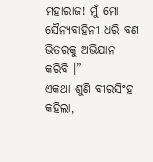ମହାରାଜ! ମୁଁ ମୋ ସୈନ୍ୟବାହିନୀ ଧରି ବଣ ଭିତରକୁ ଅଭିଯାନ କରିବି ।”
ଏକଥା ଶୁଣି ବୀରସିଂହ କହିଲା,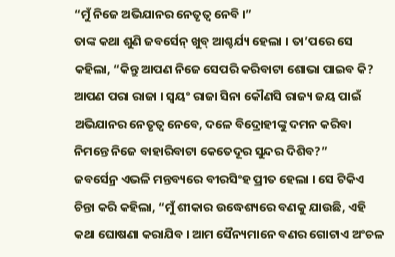“ମୁଁ ନିଜେ ଅଭିଯାନର ନେତୃତ୍ୱ ନେବି ।”
ତାଙ୍କ କଥା ଶୁଣି ଜବର୍ସେନ୍ ଖୁବ୍ ଆଶ୍ଚର୍ଯ୍ୟ ହେଲା । ତା’ପରେ ସେ କହିଲା, “କିନ୍ତୁ ଆପଣ ନିଜେ ସେପରି କରିବାଟା ଶୋଭା ପାଇବ କି? ଆପଣ ପରା ରାଜା । ସ୍ୱୟଂ ରାଜା ସିନା କୌଣସି ରାଜ୍ୟ ଜୟ ପାଇଁ ଅଭିଯାନର ନେତୃତ୍ୱ ନେବେ, ଦଳେ ବିଦ୍ରୋହୀଙ୍କୁ ଦମନ କରିବା ନିମନ୍ତେ ନିଜେ ବାହାରିବାଟା କେତେଦୂର ସୁନ୍ଦର ଦିଶିବ?”
ଜବର୍ସେନ୍ର ଏଭଳି ମନ୍ତବ୍ୟରେ ବୀରସିଂହ ପ୍ରୀତ ହେଲା । ସେ ଟିକିଏ ଚିନ୍ତା କରି କହିଲା, “ମୁଁ ଶୀକାର ଉଦ୍ଧେଶ୍ୟରେ ବଣକୁ ଯାଉଛି, ଏହି କଥା ଘୋଷଣା କରାଯିବ । ଆମ ସୈନ୍ୟମାନେ ବଣର ଗୋଟାଏ ଅଂଚଳ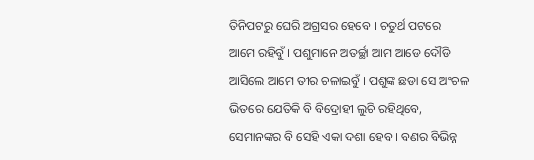ତିନିପଟରୁ ଘେରି ଅଗ୍ରସର ହେବେ । ଚତୁର୍ଥ ପଟରେ ଆମେ ରହିବୁଁ । ପଶୁମାନେ ଅତର୍ଚ୍ଛା ଆମ ଆଡେ ଦୌଡି ଆସିଲେ ଆମେ ତୀର ଚଳାଇବୁଁ । ପଶୁଙ୍କ ଛଡା ସେ ଅଂଚଳ ଭିତରେ ଯେତିକି ବି ବିଦ୍ରୋହୀ ଲୁଚି ରହିଥିବେ, ସେମାନଙ୍କର ବି ସେହି ଏକା ଦଶା ହେବ । ବଣର ବିଭିନ୍ନ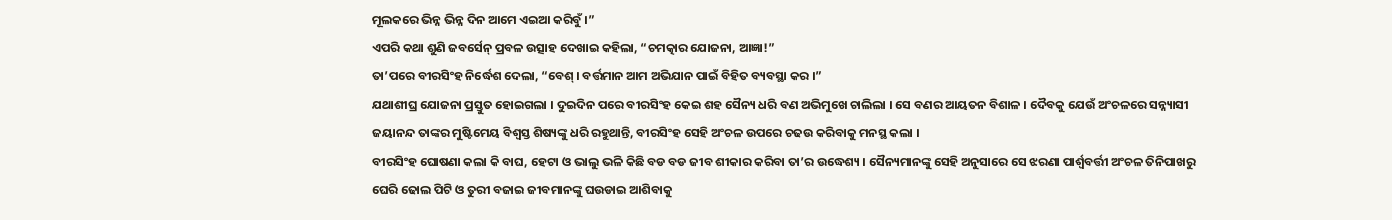ମୂଲକରେ ଭିନ୍ନ ଭିନ୍ନ ଦିନ ଆମେ ଏଇଆ କରିବୁଁ ।”
ଏପରି କଥା ଶୁଣି ଜବର୍ସେନ୍ ପ୍ରବଳ ଉତ୍ସାହ ଦେଖାଇ କହିଲା, “ଚମତ୍କାର ଯୋଜନା, ଆଜ୍ଞା!”
ତା’ପରେ ବୀରସିଂହ ନିର୍ଦ୍ଧେଶ ଦେଲା, “ବେଶ୍ । ବର୍ତ୍ତମାନ ଆମ ଅଭିଯାନ ପାଇଁ ବିହିତ ବ୍ୟବସ୍ଥା କର ।”
ଯଥାଶୀଘ୍ର ଯୋଜନା ପ୍ରସ୍ତୁତ ହୋଇଗଲା । ଦୁଇଦିନ ପରେ ବୀରସିଂହ କେଇ ଶହ ସୈନ୍ୟ ଧରି ବଣ ଅଭିମୁଖେ ଚାଲିଲା । ସେ ବଣର ଆୟତନ ବିଶାଳ । ଦୈବକୁ ଯେଉଁ ଅଂଚଳରେ ସନ୍ନ୍ୟାସୀ ଜୟାନନ୍ଦ ତାଙ୍କର ମୁଷ୍ଟିମେୟ ବିଶ୍ୱସ୍ତ ଶିଷ୍ୟଙ୍କୁ ଧରି ରହୁଥାନ୍ତି, ବୀରସିଂହ ସେହି ଅଂଚଳ ଉପରେ ଚଢଉ କରିବାକୁ ମନସ୍ଥ କଲା ।
ବୀରସିଂହ ଘୋଷଣା କଲା କି ବାଘ, ହେଟା ଓ ଭାଲୁ ଭଳି କିଛି ବଡ ବଡ ଜୀବ ଶୀକାର କରିବା ତା’ର ଉଦ୍ଧେଶ୍ୟ । ସୈନ୍ୟମାନଙ୍କୁ ସେହି ଅନୁସାରେ ସେ ଝରଣା ପାର୍ଶ୍ଵବର୍ତ୍ତୀ ଅଂଚଳ ତିନିପାଖରୁ ଘେରି ଢୋଲ ପିଟି ଓ ତୁରୀ ବଜାଇ ଜୀବମାନଙ୍କୁ ଘଉଡାଇ ଆଶିବାକୁ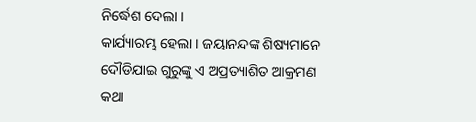ନିର୍ଦ୍ଧେଶ ଦେଲା ।
କାର୍ଯ୍ୟାରମ୍ଭ ହେଲା । ଜୟାନନ୍ଦଙ୍କ ଶିଷ୍ୟମାନେ ଦୌଡିଯାଇ ଗୁରୁଙ୍କୁ ଏ ଅପ୍ରତ୍ୟାଶିତ ଆକ୍ରମଣ କଥା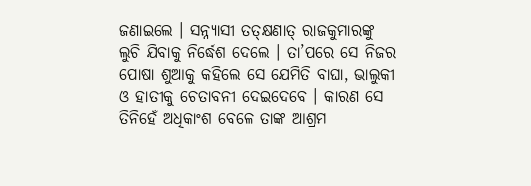ଜଣାଇଲେ । ସନ୍ନ୍ୟାସୀ ତତ୍କ୍ଷଣାତ୍ ରାଜକୁମାରଙ୍କୁ ଲୁଚି ଯିବାକୁ ନିର୍ଦ୍ଧେଶ ଦେଲେ । ତା’ପରେ ସେ ନିଜର ପୋଷା ଶୁଆକୁ କହିଲେ ସେ ଯେମିତି ବାଘା, ଭାଲୁକୀ ଓ ହାତୀକୁ ଚେତାବନୀ ଦେଇଦେବେ । କାରଣ ସେ ତିନିହେଁ ଅଧିକାଂଶ ବେଳେ ତାଙ୍କ ଆଶ୍ରମ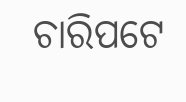ଚାରିପଟେ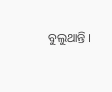ବୁଲୁଥାନ୍ତି ।